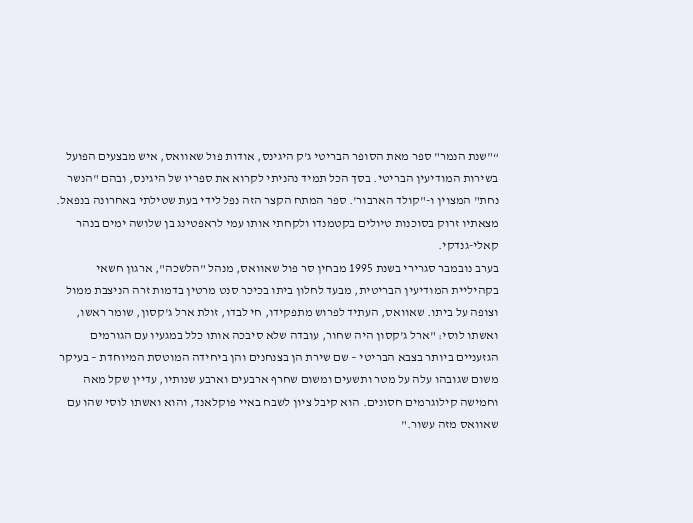“"שנת הנמר" ספר מאת הסופר הבריטי ג'ק היגינס, אודות פול שאוואס, איש מבצעים הפועל בשירות המודיעין הבריטי. בסך הכל תמיד נהניתי לקרוא את ספריו של היגינס, ובהם "הנשר נחת" המצוין ו-"קולד הארבור'. ספר המתח הקצר הזה נפל לידי בעת שטילתי באחרונה בנפאל. מצאתיו זרוק בסוכנות טיולים בקטמנדו ולקחתי אותו עמי לראפטינג בן שלושה ימים בנהר קאלי-גנדקי.
בערב נובמבר סגרירי בשנת 1995 מבחין סר פול שאוואס, מנהל "הלשכה", ארגון חשאי בקהיליית המודיעין הבריטית, מבעד לחלון ביתו בכיכר סנט מרטין בדמות זרה הניצבת ממול וצופה על ביתו. שאוואס, העתיד לפרוש מתפקידו, חי לבדו, זולת ארל ג'קסון, שומר ראשו, ואשתו לוסי: "ארל ג'קסון היה שחור, עובדה שלא סיבכה אותו כלל במגעיו עם הגורמים הגזעניים ביותר בצבא הבריטי – שם שירת הן בצנחנים והן ביחידה המוטסת המיוחדת – בעיקר משום שגובהו עלה על מטר ותשעים ומשום שחרף ארבעים וארבע שנותיו, עדיין שקל מאה וחמישה קילוגרמים חסונים. הוא קיבל ציון לשבח באיי פוקלאנד, והוא ואשתו לוסי שהו עם שאוואס מזה עשור."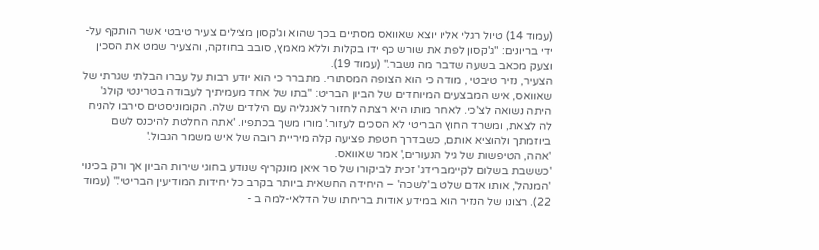(עמוד 14) טיול רגלי אליו יוצא שאוואס מסתיים בכך שהוא וג'קסון מצילים צעיר טיבטי אשר הותקף על-ידי בריונים: "ג'קסון לפת את שורש כף ידו בקלות וללא מאמץ, סובב בחוזקה, והצעיר שמט את הסכין וצעק מכאב בשעה שדבר מה נשבר." (עמוד 19).
הצעיר, נזיר טיבטי , מודה כי הוא הצופה המסתורי. מתברר כי הוא יודע רבות על עברו הבלתי שגרתי של שאוואס, איש המבצעים המיוחדים של הביון הבריט: "בתו של אחד מעמיתיך לעבודה בטרינטי קולג' היתה נשואה לצ'כי. לאחר מותו היא רצתה לחזור לאנגליה עם הילדים שלה. הקומוניסטים סירבו להניח לה לצאת, ומשרד החוץ הבריטי לא הסכים לעזור.' מורו משך בכתפיו. 'אתה החלטת להיכנס לשם ביוזמתך ולהוציא אותם, כשבדרך חטפת פציעה קלה מיריית רובה של איש משמר הגבול.'
'אהה, הטיפשות של גיל הנעורים,' אמר שאוואס.
'כששבת בשלום לקיימברידג' זכית לביקורו של סר איאן מונקריף שנודע בחוגי שירות הביון אך ורק בכינוי 'המנהל', אותו אדם שלט ב'לשכה' – היחידה החשאית ביותר בקרב כל יחידות המודיעין הבריטי'." (עמוד 22). רצונו של הנזיר הוא במידע אודות בריחתו של הדלאי-למה ב -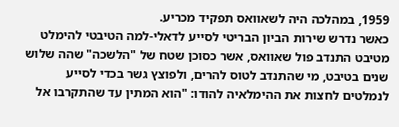1959, במהלכה היה לשאוואס תפקיד מכריע.
כאשר נדרש שירות הביון הבריטי לסייע לדאלי-למה הטיבטי להימלט מטיבט התנדב פול שאוואס, אשר כסוכן שטח של "הלשכה" שהה שלוש שנים בטיבט, מי שהתנדב לטוס להרים, ולפוצץ גשר בכדי לסייע לנמלטים לחצות את ההימלאיה להודו: "הוא המתין עד שהתקרבו אל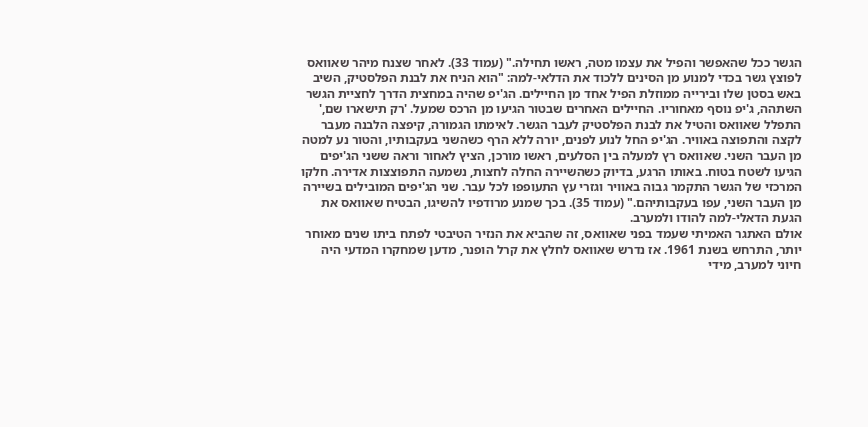הגשר ככל שהאפשר והפיל את עצמו מטה, ראשו תחילה." (עמוד 33). לאחר שצנח מיהר שאוואס לפוצץ גשר בכדי למנוע מן הסינים ללכוד את הדלאי-למה: "הוא הניח את לבנת הפלסטיק, השיב באש בסטן שלו ובירייה ממוזלת הפיל אחד מן החיילים. הג'יפ שהיה במחצית הדרך לחציית הגשר השתהה, ג'יפ נוסף מאחוריו. החיילים האחרים שבטור הגיעו מן הרכס שמעל. 'רק תישארו שם,' התפלל שאוואס והטיל את לבנת הפלסטיק לעבר הגשר. לאימתו הגמורה, קיפצה הלבנה מעבר לקצה והתפוצה באוויר. הג'יפ החל לנוע לפנים, יורה ללא הרף כשהשני בעקבותיו, והטור נע למטה מן העבר השני. שאוואס רץ למעלה בין הסלעים, ראשו מורכן, הציץ לאחור וראה ששני הג'יפים הגיעו לשטח בטוח. באותו הרגע, בדיוק כשהשיירה החלה לחצות, נשמעה התפוצצות אדירה. חלקו המרכזי של הגשר התקמר גבוה באוויר וגזרי עץ התעופפו לכל עבר. שני הג'יפים המובילים בשיירה מן העבר השני, עפו בעקבותיהם." (עמוד 35). בכך שמנע מרודפיו להשיגו, הבטיח שאוואס את הגעת הדאלי-למה להודו ולמערב.
אולם האתגר האמיתי שעמד בפני שאוואס, זה שהביא את הנזיר הטיבטי לפתח ביתו שנים מאוחר יותר, התרחש בשנת 1961. אז נדרש שאוואס לחלץ את קרל הופנר, מדען שמחקרו המדעי היה חיוני למערב, מידי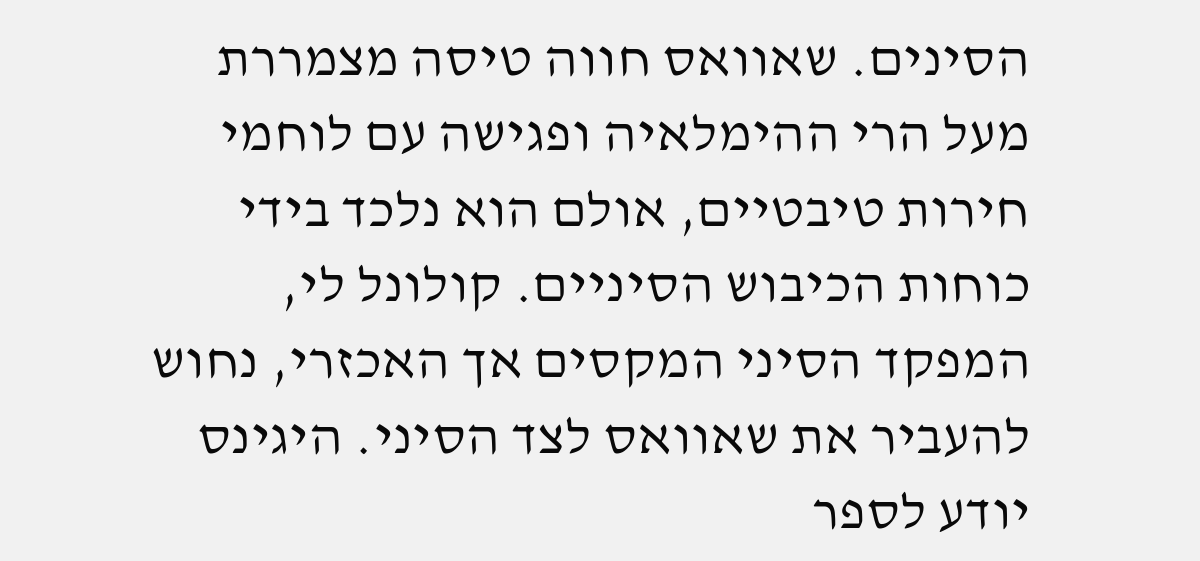הסינים. שאוואס חווה טיסה מצמררת מעל הרי ההימלאיה ופגישה עם לוחמי חירות טיבטיים, אולם הוא נלכד בידי כוחות הכיבוש הסיניים. קולונל לי, המפקד הסיני המקסים אך האכזרי, נחוש להעביר את שאוואס לצד הסיני. היגינס יודע לספר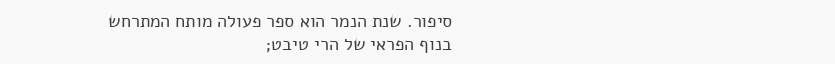סיפור. שנת הנמר הוא ספר פעולה מותח המתרחש בנוף הפראי של הרי טיבט;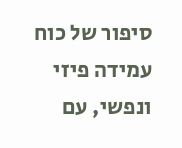סיפור של כוח עמידה פיזי ונפשי, עם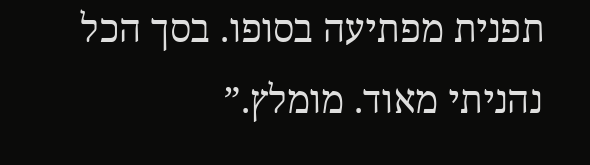תפנית מפתיעה בסופו. בסך הכל נהניתי מאוד. מומלץ.”